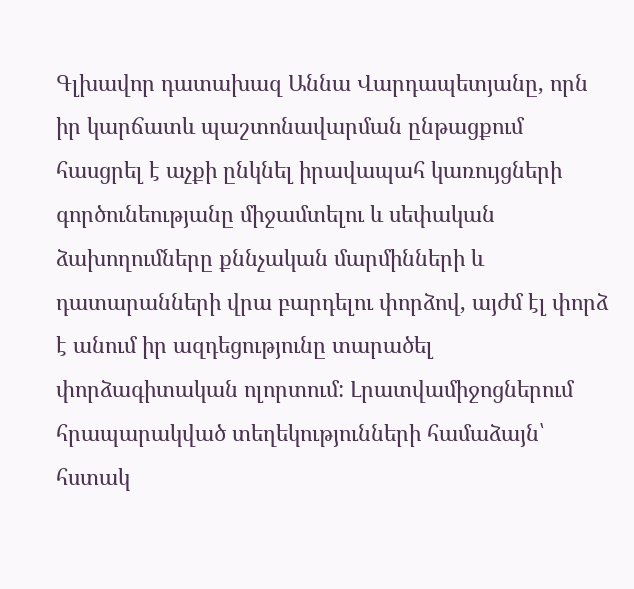Գլխավոր դատախազ Աննա Վարդապետյանը, որն իր կարճատև պաշտոնավարման ընթացքում հասցրել է աչքի ընկնել իրավապահ կառույցների գործունեությանը միջամտելու և սեփական ձախողումները քննչական մարմինների և դատարանների վրա բարդելու փորձով, այժմ էլ փորձ է անում իր ազդեցությունը տարածել փորձագիտական ոլորտում: Լրատվամիջոցներում հրապարակված տեղեկությունների համաձայն՝ հստակ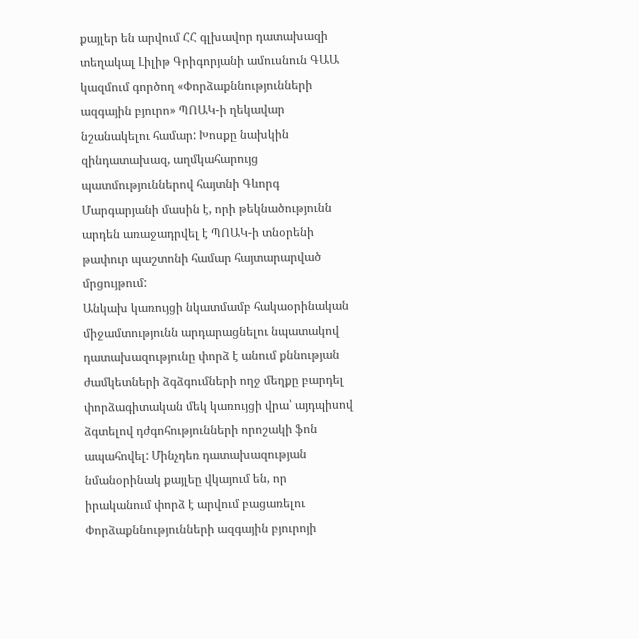քայլեր են արվում ՀՀ գլխավոր դատախազի տեղակալ Լիլիթ Գրիգորյանի ամուսնուն ԳԱԱ կազմում գործող «Փորձաքննությունների ազգային բյուրո» ՊՈԱԿ-ի ղեկավար նշանակելու համար: Խոսքը նախկին զինդատախազ, աղմկահարույց պատմություններով հայտնի Գևորգ Մարգարյանի մասին է, որի թեկնածությունն արդեն առաջադրվել է ՊՈԱԿ-ի տնօրենի թափուր պաշտոնի համար հայտարարված մրցույթում:
Անկախ կառույցի նկատմամբ հակաօրինական միջամտությունն արդարացնելու նպատակով դատախազությունը փորձ է անում քննության ժամկետների ձգձգումների ողջ մեղքը բարդել փորձագիտական մեկ կառույցի վրա՝ այդպիսով ձգտելով դժգոհությունների որոշակի ֆոն ապահովել: Մինչդեռ դատախազության նմանօրինակ քայլեը վկայում են, որ իրականում փորձ է արվում բացառելու Փորձաքննությունների ազգային բյուրոյի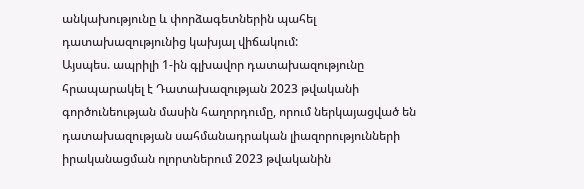անկախությունը և փորձագետներին պահել դատախազությունից կախյալ վիճակում:
Այսպես. ապրիլի 1-ին գլխավոր դատախազությունը հրապարակել է Դատախազության 2023 թվականի գործունեության մասին հաղորդումը, որում ներկայացված են դատախազության սահմանադրական լիազորությունների իրականացման ոլորտներում 2023 թվականին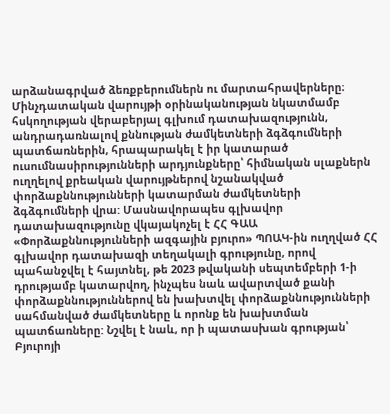արձանագրված ձեռքբերումներն ու մարտահրավերները։ Մինչդատական վարույթի օրինականության նկատմամբ հսկողության վերաբերյալ գլխում դատախազությունն, անդրադառնալով քննության ժամկետների ձգձգումների պատճառներին, հրապարակել է իր կատարած ուսումնասիրությունների արդյունքները՝ հիմնական սլաքներն ուղղելով քրեական վարույթներով նշանակված փորձաքննությունների կատարման ժամկետների ձգձգումների վրա: Մասնավորապես գլխավոր դատախազությունը վկայակոչել է ՀՀ ԳԱԱ «Փորձաքննությունների ազգային բյուրո» ՊՈԱԿ-ին ուղղված ՀՀ գլխավոր դատախազի տեղակալի գրությունը, որով պահանջվել է հայտնել, թե 2023 թվականի սեպտեմբերի 1-ի դրությամբ կատարվող, ինչպես նաև ավարտված քանի փորձաքննություններով են խախտվել փորձաքննությունների սահմանված ժամկետները և որոնք են խախտման պատճառները: Նշվել է նաև, որ ի պատասխան գրության՝ Բյուրոյի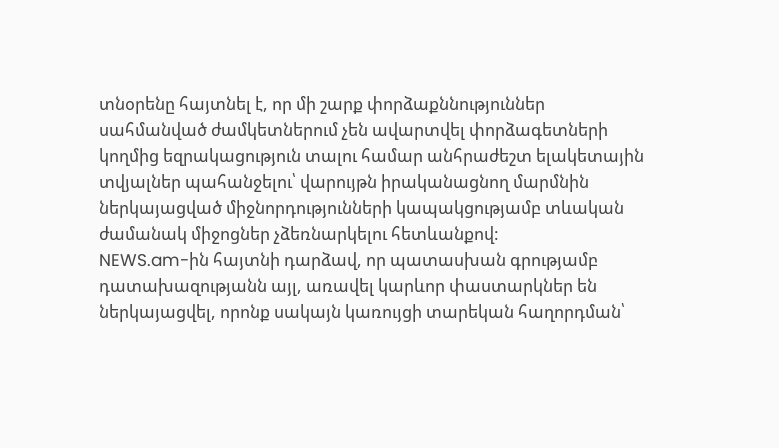տնօրենը հայտնել է, որ մի շարք փորձաքննություններ սահմանված ժամկետներում չեն ավարտվել փորձագետների կողմից եզրակացություն տալու համար անհրաժեշտ ելակետային տվյալներ պահանջելու՝ վարույթն իրականացնող մարմնին ներկայացված միջնորդությունների կապակցությամբ տևական ժամանակ միջոցներ չձեռնարկելու հետևանքով:
NEWS.am-ին հայտնի դարձավ, որ պատասխան գրությամբ դատախազությանն այլ, առավել կարևոր փաստարկներ են ներկայացվել, որոնք սակայն կառույցի տարեկան հաղորդման՝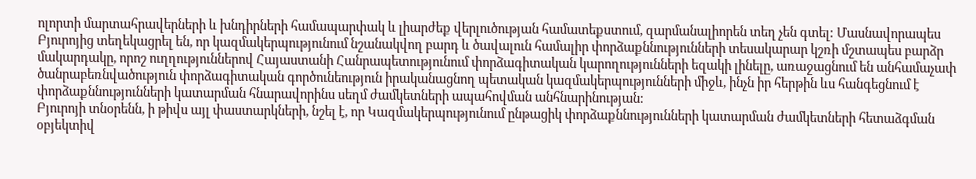ոլորտի մարտահրավերների և խնդիրների համապարփակ և լիարժեք վերլուծության համատեքստում, զարմանալիորեն տեղ չեն գտել: Մասնավորապես Բյուրոյից տեղեկացրել են, որ կազմակերպությունում նշանակվող բարդ և ծավալուն համալիր փորձաքննությունների տեսակարար կշռի մշտապես բարձր մակարդակը, որոշ ուղղություններով Հայաստանի Հանրապետությունում փորձագիտական կարողությունների եզակի լինելը, առաջացնում են անհամաչափ ծանրաբեռնվածություն փորձագիտական գործունեություն իրականացնող պետական կազմակերպությունների միջև, ինչն իր հերթին ևս հանգեցնում է փորձաքննությունների կատարման հնարավորինս սեղմ ժամկետների ապահովման անհնարինության:
Բյուրոյի տնօրենն, ի թիվս այլ փաստարկների, նշել է, որ Կազմակերպությունում ընթացիկ փորձաքննությունների կատարման ժամկետների հետաձգման օբյեկտիվ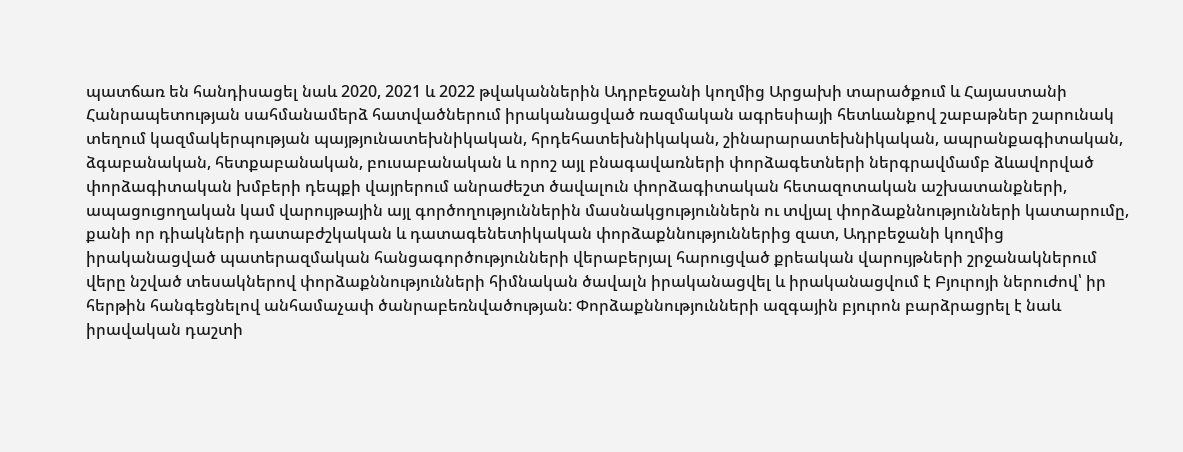պատճառ են հանդիսացել նաև 2020, 2021 և 2022 թվականներին Ադրբեջանի կողմից Արցախի տարածքում և Հայաստանի Հանրապետության սահմանամերձ հատվածներում իրականացված ռազմական ագրեսիայի հետևանքով շաբաթներ շարունակ տեղում կազմակերպության պայթյունատեխնիկական, հրդեհատեխնիկական, շինարարատեխնիկական, ապրանքագիտական, ձգաբանական, հետքաբանական, բուսաբանական և որոշ այլ բնագավառների փորձագետների ներգրավմամբ ձևավորված փորձագիտական խմբերի դեպքի վայրերում անրաժեշտ ծավալուն փորձագիտական հետազոտական աշխատանքների, ապացուցողական կամ վարույթային այլ գործողություններին մասնակցություններն ու տվյալ փորձաքննությունների կատարումը, քանի որ դիակների դատաբժշկական և դատագենետիկական փորձաքննություններից զատ, Ադրբեջանի կողմից իրականացված պատերազմական հանցագործությունների վերաբերյալ հարուցված քրեական վարույթների շրջանակներում վերը նշված տեսակներով փորձաքննությունների հիմնական ծավալն իրականացվել և իրականացվում է Բյուրոյի ներուժով՝ իր հերթին հանգեցնելով անհամաչափ ծանրաբեռնվածության: Փորձաքննությունների ազգային բյուրոն բարձրացրել է նաև իրավական դաշտի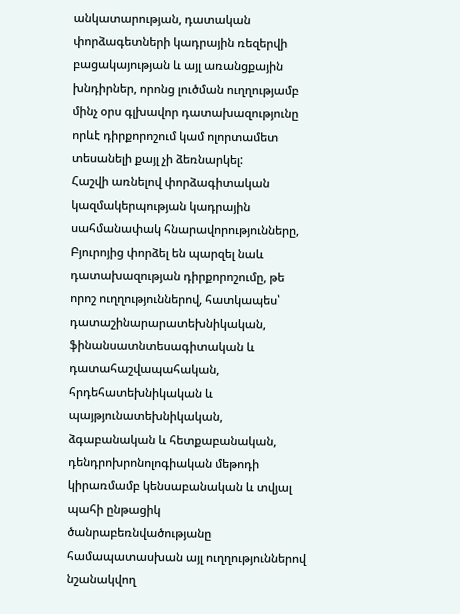անկատարության, դատական փորձագետների կադրային ռեզերվի բացակայության և այլ առանցքային խնդիրներ, որոնց լուծման ուղղությամբ մինչ օրս գլխավոր դատախազությունը որևէ դիրքորոշում կամ ոլորտամետ տեսանելի քայլ չի ձեռնարկել:
Հաշվի առնելով փորձագիտական կազմակերպության կադրային սահմանափակ հնարավորությունները, Բյուրոյից փորձել են պարզել նաև դատախազության դիրքորոշումը, թե որոշ ուղղություններով, հատկապես՝ դատաշինարարատեխնիկական, ֆինանսատնտեսագիտական և դատահաշվապահական, հրդեհատեխնիկական և պայթյունատեխնիկական, ձգաբանական և հետքաբանական, դենդրոխրոնոլոգիական մեթոդի կիրառմամբ կենսաբանական և տվյալ պահի ընթացիկ ծանրաբեռնվածությանը համապատասխան այլ ուղղություններով նշանակվող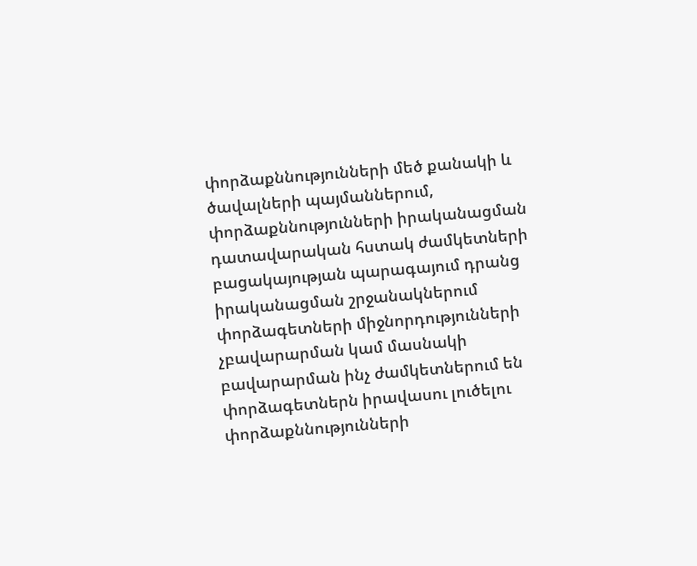փորձաքննությունների մեծ քանակի և ծավալների պայմաններում, փորձաքննությունների իրականացման դատավարական հստակ ժամկետների բացակայության պարագայում դրանց իրականացման շրջանակներում փորձագետների միջնորդությունների չբավարարման կամ մասնակի բավարարման ինչ ժամկետներում են փորձագետներն իրավասու լուծելու փորձաքննությունների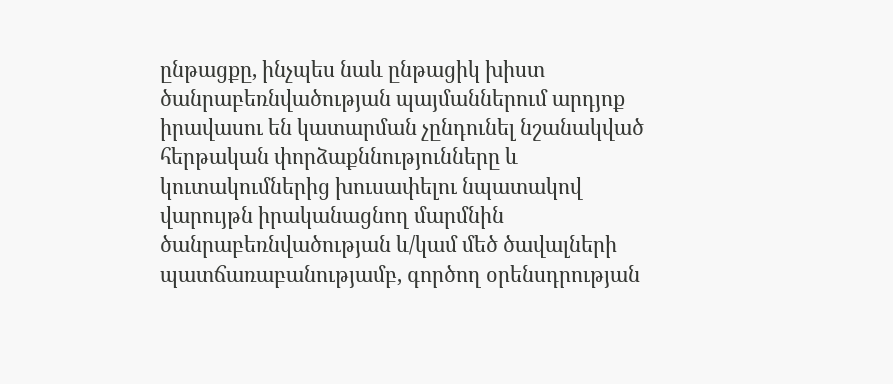ընթացքը, ինչպես նաև ընթացիկ խիստ ծանրաբեռնվածության պայմաններում արդյոք իրավասու են կատարման չընդունել նշանակված հերթական փորձաքննությունները և կուտակումներից խուսափելու նպատակով վարույթն իրականացնող մարմնին ծանրաբեռնվածության և/կամ մեծ ծավալների պատճառաբանությամբ, գործող օրենսդրության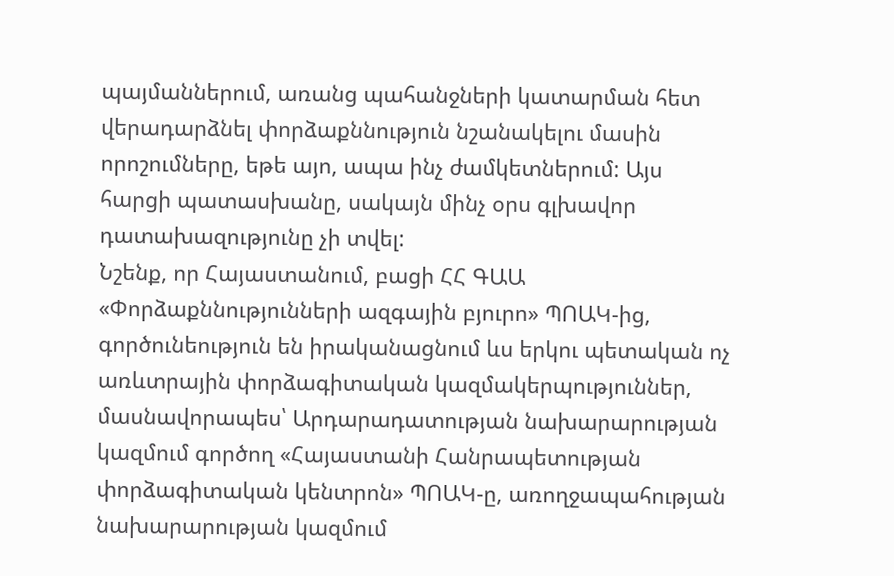պայմաններում, առանց պահանջների կատարման հետ վերադարձնել փորձաքննություն նշանակելու մասին որոշումները, եթե այո, ապա ինչ ժամկետներում: Այս հարցի պատասխանը, սակայն մինչ օրս գլխավոր դատախազությունը չի տվել:
Նշենք, որ Հայաստանում, բացի ՀՀ ԳԱԱ «Փորձաքննությունների ազգային բյուրո» ՊՈԱԿ-ից, գործունեություն են իրականացնում ևս երկու պետական ոչ առևտրային փորձագիտական կազմակերպություններ, մասնավորապես՝ Արդարադատության նախարարության կազմում գործող «Հայաստանի Հանրապետության փորձագիտական կենտրոն» ՊՈԱԿ-ը, առողջապահության նախարարության կազմում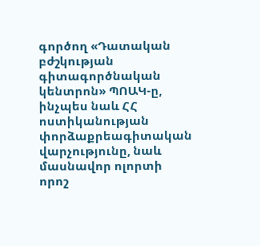գործող «Դատական բժշկության գիտագործնական կենտրոն» ՊՈԱԿ-ը, ինչպես նաև ՀՀ ոստիկանության փորձաքրեագիտական վարչությունը, նաև մասնավոր ոլորտի որոշ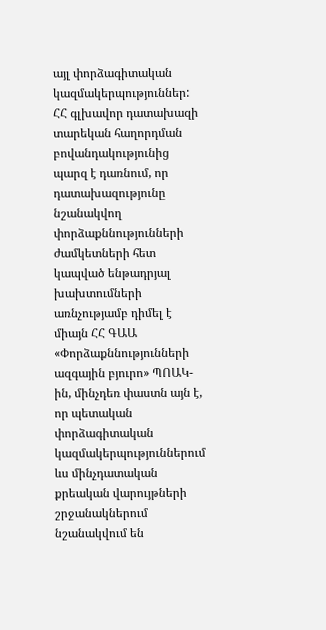այլ փորձագիտական կազմակերպություններ:
ՀՀ գլխավոր դատախազի տարեկան հաղորդման բովանդակությունից պարզ է դառնում, որ դատախազությունը նշանակվող փորձաքննությունների ժամկետների հետ կապված ենթադրյալ խախտումների առնչությամբ դիմել է միայն ՀՀ ԳԱԱ «Փորձաքննությունների ազգային բյուրո» ՊՈԱԿ-ին, մինչդեռ փաստն այն է, որ պետական փորձագիտական կազմակերպություններում ևս մինչդատական քրեական վարույթների շրջանակներում նշանակվում են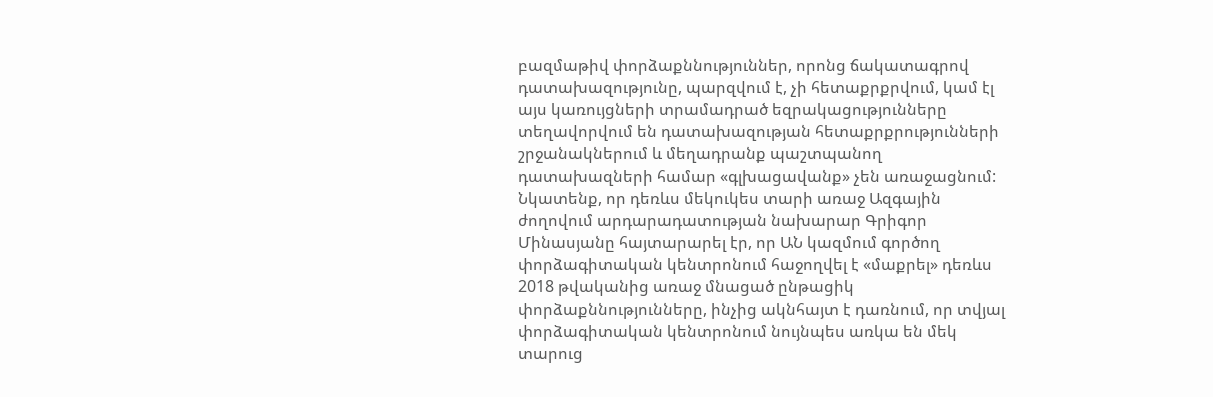բազմաթիվ փորձաքննություններ, որոնց ճակատագրով դատախազությունը, պարզվում է, չի հետաքրքրվում, կամ էլ այս կառույցների տրամադրած եզրակացությունները տեղավորվում են դատախազության հետաքրքրությունների շրջանակներում և մեղադրանք պաշտպանող դատախազների համար «գլխացավանք» չեն առաջացնում:
Նկատենք, որ դեռևս մեկուկես տարի առաջ Ազգային ժողովում արդարադատության նախարար Գրիգոր Մինասյանը հայտարարել էր, որ ԱՆ կազմում գործող փորձագիտական կենտրոնում հաջողվել է «մաքրել» դեռևս 2018 թվականից առաջ մնացած ընթացիկ փորձաքննությունները, ինչից ակնհայտ է դառնում, որ տվյալ փորձագիտական կենտրոնում նույնպես առկա են մեկ տարուց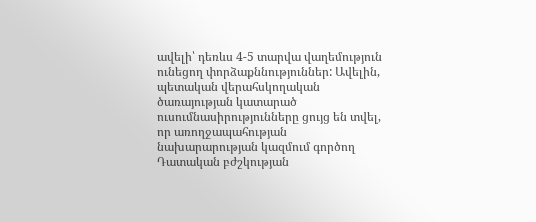ավելի՝ դեռևս 4-5 տարվա վաղեմություն ունեցող փորձաքննություններ: Ավելին, պետական վերահսկողական ծառայության կատարած ուսումնասիրությունները ցույց են տվել, որ առողջապահության նախարարության կազմում գործող Դատական բժշկության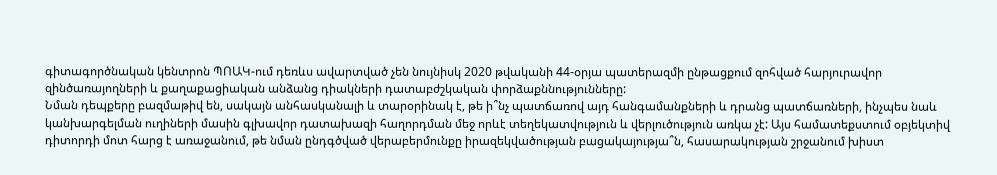գիտագործնական կենտրոն ՊՈԱԿ-ում դեռևս ավարտված չեն նույնիսկ 2020 թվականի 44-օրյա պատերազմի ընթացքում զոհված հարյուրավոր զինծառայողների և քաղաքացիական անձանց դիակների դատաբժշկական փորձաքննությունները:
Նման դեպքերը բազմաթիվ են, սակայն անհասկանալի և տարօրինակ է, թե ի՞նչ պատճառով այդ հանգամանքների և դրանց պատճառների, ինչպես նաև կանխարգելման ուղիների մասին գլխավոր դատախազի հաղորդման մեջ որևէ տեղեկատվություն և վերլուծություն առկա չէ: Այս համատեքստում օբյեկտիվ դիտորդի մոտ հարց է առաջանում, թե նման ընդգծված վերաբերմունքը իրազեկվածության բացակայությա՞ն, հասարակության շրջանում խիստ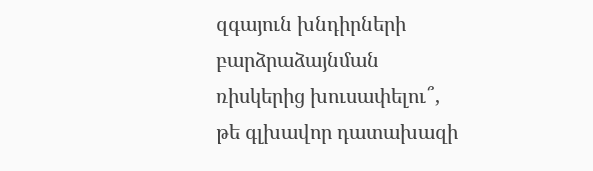զգայուն խնդիրների բարձրաձայնման ռիսկերից խուսափելու՞, թե գլխավոր դատախազի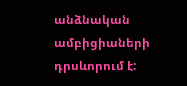անձնական ամբիցիաների դրսևորում է: